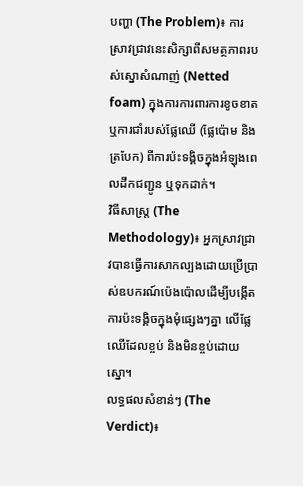បញ្ហា (The Problem)៖ ការស្រាវជ្រាវនេះសិក្សាពីសមត្ថភាពរបស់ស្នោសំណាញ់ (Netted foam) ក្នុងការការពារការខូចខាត ឬការជាំរបស់ផ្លែឈើ (ផ្លែប៉ោម និងត្របែក) ពីការប៉ះទង្គិចក្នុងអំឡុងពេលដឹកជញ្ជូន ឬទុកដាក់។
វិធីសាស្ត្រ (The Methodology)៖ អ្នកស្រាវជ្រាវបានធ្វើការសាកល្បងដោយប្រើប្រាស់ឧបករណ៍ប៉េងប៉ោលដើម្បីបង្កើតការប៉ះទង្គិចក្នុងមុំផ្សេងៗគ្នា លើផ្លែឈើដែលខ្ចប់ និងមិនខ្ចប់ដោយស្នោ។
លទ្ធផលសំខាន់ៗ (The Verdict)៖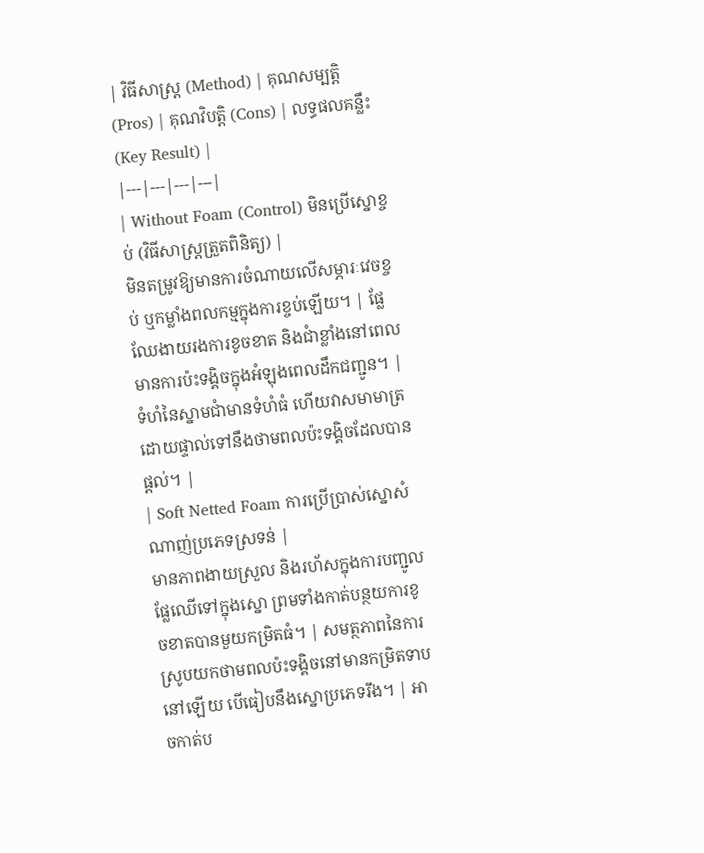| វិធីសាស្ត្រ (Method) | គុណសម្បត្តិ (Pros) | គុណវិបត្តិ (Cons) | លទ្ធផលគន្លឹះ (Key Result) |
|---|---|---|---|
| Without Foam (Control) មិនប្រើស្នោខ្ចប់ (វិធីសាស្ត្រត្រួតពិនិត្យ) |
មិនតម្រូវឱ្យមានការចំណាយលើសម្ភារៈវេចខ្ចប់ ឬកម្លាំងពលកម្មក្នុងការខ្ចប់ឡើយ។ | ផ្លែឈែងាយរងការខូចខាត និងជាំខ្លាំងនៅពេលមានការប៉ះទង្គិចក្នុងអំឡុងពេលដឹកជញ្ជូន។ | ទំហំនៃស្នាមជាំមានទំហំធំ ហើយវាសមាមាត្រដោយផ្ទាល់ទៅនឹងថាមពលប៉ះទង្គិចដែលបានផ្តល់។ |
| Soft Netted Foam ការប្រើប្រាស់ស្នោសំណាញ់ប្រភេទស្រទន់ |
មានភាពងាយស្រួល និងរហ័សក្នុងការបញ្ជូលផ្លែឈើទៅក្នុងស្នោ ព្រមទាំងកាត់បន្ថយការខូចខាតបានមួយកម្រិតធំ។ | សមត្ថភាពនៃការស្រូបយកថាមពលប៉ះទង្គិចនៅមានកម្រិតទាបនៅឡើយ បើធៀបនឹងស្នោប្រភេទរឹង។ | អាចកាត់ប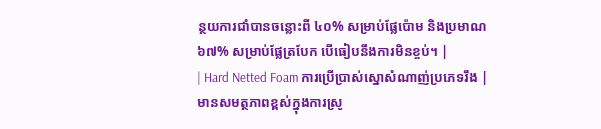ន្ថយការជាំបានចន្លោះពី ៤០% សម្រាប់ផ្លែប៉ោម និងប្រមាណ ៦៧% សម្រាប់ផ្លែត្របែក បើធៀបនឹងការមិនខ្ចប់។ |
| Hard Netted Foam ការប្រើប្រាស់ស្នោសំណាញ់ប្រភេទរឹង |
មានសមត្ថភាពខ្ពស់ក្នុងការស្រូ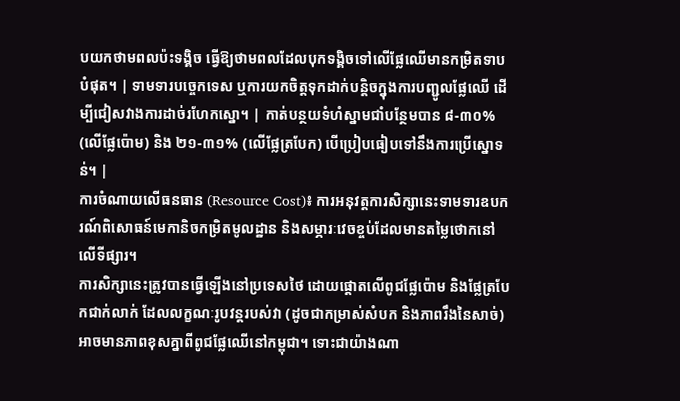បយកថាមពលប៉ះទង្គិច ធ្វើឱ្យថាមពលដែលបុកទង្គិចទៅលើផ្លែឈើមានកម្រិតទាបបំផុត។ | ទាមទារបច្ចេកទេស ឬការយកចិត្តទុកដាក់បន្តិចក្នុងការបញ្ជូលផ្លែឈើ ដើម្បីជៀសវាងការដាច់រហែកស្នោ។ | កាត់បន្ថយទំហំស្នាមជាំបន្ថែមបាន ៨-៣០% (លើផ្លែប៉ោម) និង ២១-៣១% (លើផ្លែត្របែក) បើប្រៀបធៀបទៅនឹងការប្រើស្នោទន់។ |
ការចំណាយលើធនធាន (Resource Cost)៖ ការអនុវត្តការសិក្សានេះទាមទារឧបករណ៍ពិសោធន៍មេកានិចកម្រិតមូលដ្ឋាន និងសម្ភារៈវេចខ្ចប់ដែលមានតម្លៃថោកនៅលើទីផ្សារ។
ការសិក្សានេះត្រូវបានធ្វើឡើងនៅប្រទេសថៃ ដោយផ្តោតលើពូជផ្លែប៉ោម និងផ្លែត្របែកជាក់លាក់ ដែលលក្ខណៈរូបវន្តរបស់វា (ដូចជាកម្រាស់សំបក និងភាពរឹងនៃសាច់) អាចមានភាពខុសគ្នាពីពូជផ្លែឈើនៅកម្ពុជា។ ទោះជាយ៉ាងណា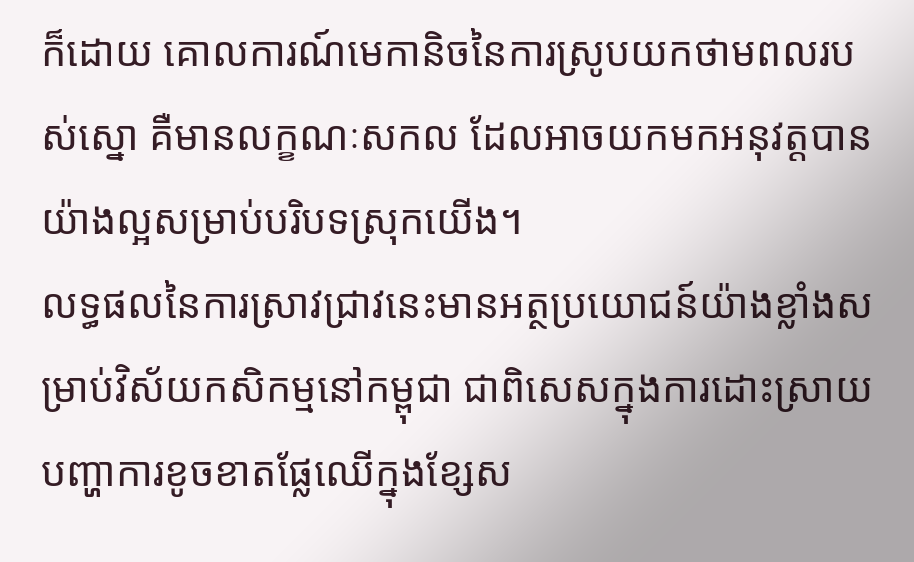ក៏ដោយ គោលការណ៍មេកានិចនៃការស្រូបយកថាមពលរបស់ស្នោ គឺមានលក្ខណៈសកល ដែលអាចយកមកអនុវត្តបានយ៉ាងល្អសម្រាប់បរិបទស្រុកយើង។
លទ្ធផលនៃការស្រាវជ្រាវនេះមានអត្ថប្រយោជន៍យ៉ាងខ្លាំងសម្រាប់វិស័យកសិកម្មនៅកម្ពុជា ជាពិសេសក្នុងការដោះស្រាយបញ្ហាការខូចខាតផ្លែឈើក្នុងខ្សែស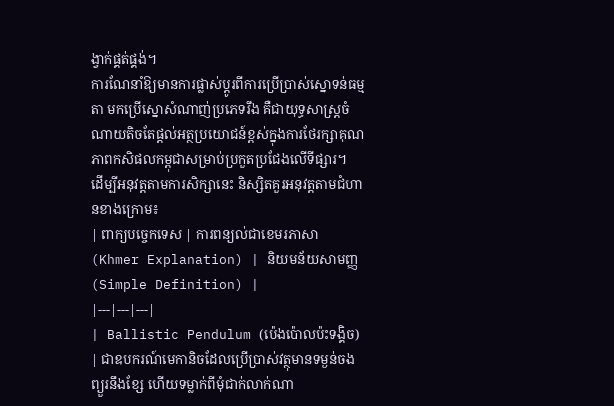ង្វាក់ផ្គត់ផ្គង់។
ការណែនាំឱ្យមានការផ្លាស់ប្តូរពីការប្រើប្រាស់ស្នោទន់ធម្មតា មកប្រើស្នោសំណាញ់ប្រភេទរឹង គឺជាយុទ្ធសាស្ត្រចំណាយតិចតែផ្តល់អត្ថប្រយោជន៍ខ្ពស់ក្នុងការថែរក្សាគុណភាពកសិផលកម្ពុជាសម្រាប់ប្រកួតប្រជែងលើទីផ្សារ។
ដើម្បីអនុវត្តតាមការសិក្សានេះ និស្សិតគួរអនុវត្តតាមជំហានខាងក្រោម៖
| ពាក្យបច្ចេកទេស | ការពន្យល់ជាខេមរភាសា (Khmer Explanation) | និយមន័យសាមញ្ញ (Simple Definition) |
|---|---|---|
| Ballistic Pendulum (ប៉េងប៉ោលប៉ះទង្គិច) | ជាឧបករណ៍មេកានិចដែលប្រើប្រាស់វត្ថុមានទម្ងន់ចងព្យួរនឹងខ្សែ ហើយទម្លាក់ពីមុំជាក់លាក់ណា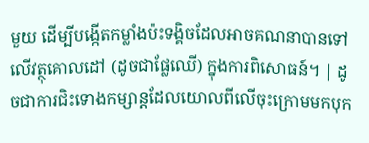មួយ ដើម្បីបង្កើតកម្លាំងប៉ះទង្គិចដែលអាចគណនាបានទៅលើវត្ថុគោលដៅ (ដូចជាផ្លែឈើ) ក្នុងការពិសោធន៍។ | ដូចជាការជិះទោងកម្សាន្តដែលយោលពីលើចុះក្រោមមកបុក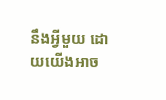នឹងអ្វីមួយ ដោយយើងអាច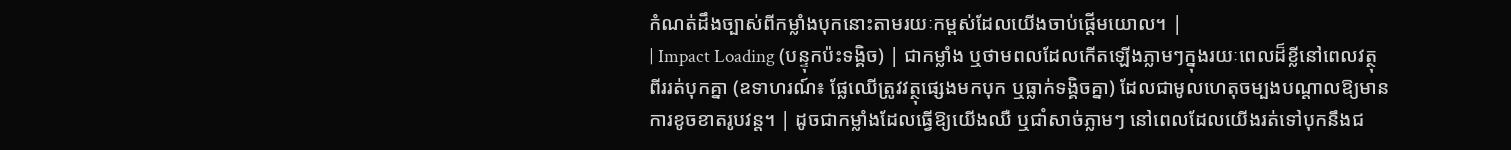កំណត់ដឹងច្បាស់ពីកម្លាំងបុកនោះតាមរយៈកម្ពស់ដែលយើងចាប់ផ្តើមយោល។ |
| Impact Loading (បន្ទុកប៉ះទង្គិច) | ជាកម្លាំង ឬថាមពលដែលកើតឡើងភ្លាមៗក្នុងរយៈពេលដ៏ខ្លីនៅពេលវត្ថុពីររត់បុកគ្នា (ឧទាហរណ៍៖ ផ្លែឈើត្រូវវត្ថុផ្សេងមកបុក ឬធ្លាក់ទង្គិចគ្នា) ដែលជាមូលហេតុចម្បងបណ្តាលឱ្យមានការខូចខាតរូបវន្ត។ | ដូចជាកម្លាំងដែលធ្វើឱ្យយើងឈឺ ឬជាំសាច់ភ្លាមៗ នៅពេលដែលយើងរត់ទៅបុកនឹងជ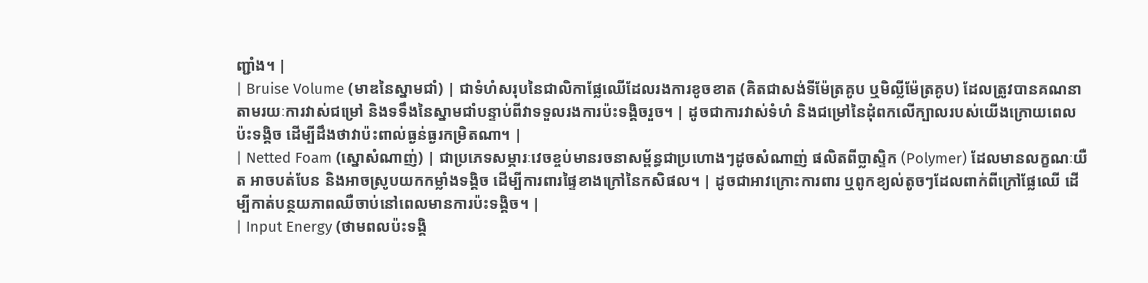ញ្ជាំង។ |
| Bruise Volume (មាឌនៃស្នាមជាំ) | ជាទំហំសរុបនៃជាលិកាផ្លែឈើដែលរងការខូចខាត (គិតជាសង់ទីម៉ែត្រគូប ឬមិល្លីម៉ែត្រគូប) ដែលត្រូវបានគណនាតាមរយៈការវាស់ជម្រៅ និងទទឹងនៃស្នាមជាំបន្ទាប់ពីវាទទួលរងការប៉ះទង្គិចរួច។ | ដូចជាការវាស់ទំហំ និងជម្រៅនៃដុំពកលើក្បាលរបស់យើងក្រោយពេលប៉ះទង្គិច ដើម្បីដឹងថាវាប៉ះពាល់ធ្ងន់ធ្ងរកម្រិតណា។ |
| Netted Foam (ស្នោសំណាញ់) | ជាប្រភេទសម្ភារៈវេចខ្ចប់មានរចនាសម្ព័ន្ធជាប្រហោងៗដូចសំណាញ់ ផលិតពីប្លាស្ទិក (Polymer) ដែលមានលក្ខណៈយឺត អាចបត់បែន និងអាចស្រូបយកកម្លាំងទង្គិច ដើម្បីការពារផ្ទៃខាងក្រៅនៃកសិផល។ | ដូចជាអាវក្រោះការពារ ឬពូកខ្យល់តូចៗដែលពាក់ពីក្រៅផ្លែឈើ ដើម្បីកាត់បន្ថយភាពឈឺចាប់នៅពេលមានការប៉ះទង្គិច។ |
| Input Energy (ថាមពលប៉ះទង្គិ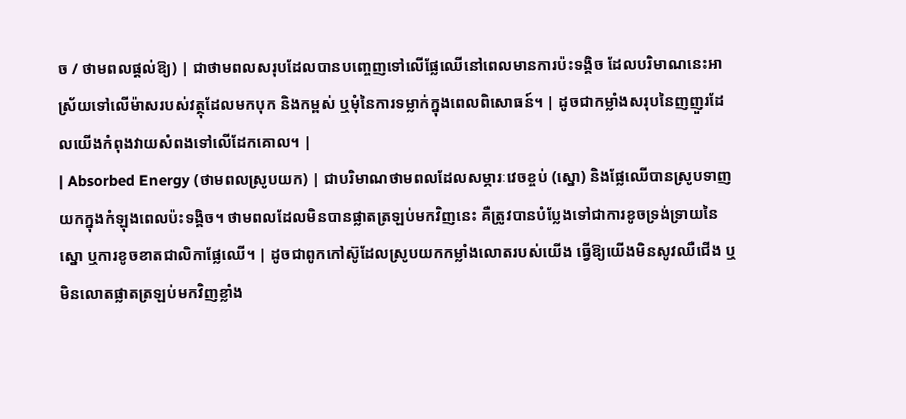ច / ថាមពលផ្តល់ឱ្យ) | ជាថាមពលសរុបដែលបានបញ្ចេញទៅលើផ្លែឈើនៅពេលមានការប៉ះទង្គិច ដែលបរិមាណនេះអាស្រ័យទៅលើម៉ាសរបស់វត្ថុដែលមកបុក និងកម្ពស់ ឬមុំនៃការទម្លាក់ក្នុងពេលពិសោធន៍។ | ដូចជាកម្លាំងសរុបនៃញញួរដែលយើងកំពុងវាយសំពងទៅលើដែកគោល។ |
| Absorbed Energy (ថាមពលស្រូបយក) | ជាបរិមាណថាមពលដែលសម្ភារៈវេចខ្ចប់ (ស្នោ) និងផ្លែឈើបានស្រូបទាញយកក្នុងកំឡុងពេលប៉ះទង្គិច។ ថាមពលដែលមិនបានផ្លាតត្រឡប់មកវិញនេះ គឺត្រូវបានបំប្លែងទៅជាការខូចទ្រង់ទ្រាយនៃស្នោ ឬការខូចខាតជាលិកាផ្លែឈើ។ | ដូចជាពូកកៅស៊ូដែលស្រូបយកកម្លាំងលោតរបស់យើង ធ្វើឱ្យយើងមិនសូវឈឺជើង ឬមិនលោតផ្លាតត្រឡប់មកវិញខ្លាំង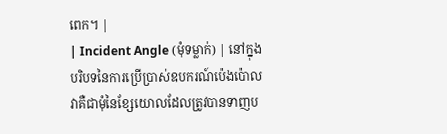ពេក។ |
| Incident Angle (មុំទម្លាក់) | នៅក្នុងបរិបទនៃការប្រើប្រាស់ឧបករណ៍ប៉េងប៉ោល វាគឺជាមុំនៃខ្សែយោលដែលត្រូវបានទាញប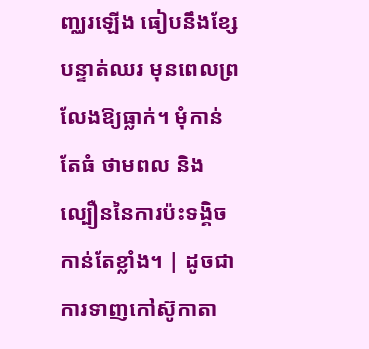ញ្ឈរឡើង ធៀបនឹងខ្សែបន្ទាត់ឈរ មុនពេលព្រលែងឱ្យធ្លាក់។ មុំកាន់តែធំ ថាមពល និងល្បឿននៃការប៉ះទង្គិចកាន់តែខ្លាំង។ | ដូចជាការទាញកៅស៊ូកាតា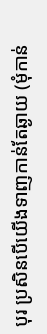បុរ ប្រសិនបើយើងទាញកាន់តែឆ្ងាយ (មុំកាន់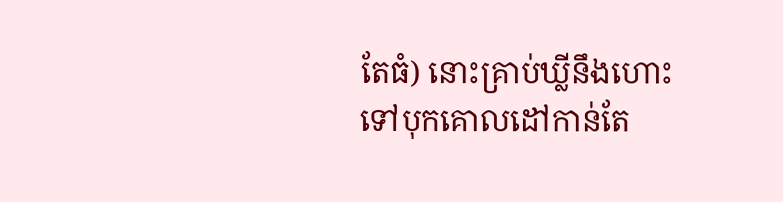តែធំ) នោះគ្រាប់ឃ្លីនឹងហោះទៅបុកគោលដៅកាន់តែ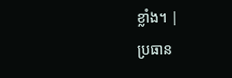ខ្លាំង។ |
ប្រធាន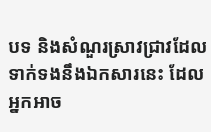បទ និងសំណួរស្រាវជ្រាវដែលទាក់ទងនឹងឯកសារនេះ ដែលអ្នកអាច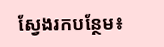ស្វែងរកបន្ថែម៖